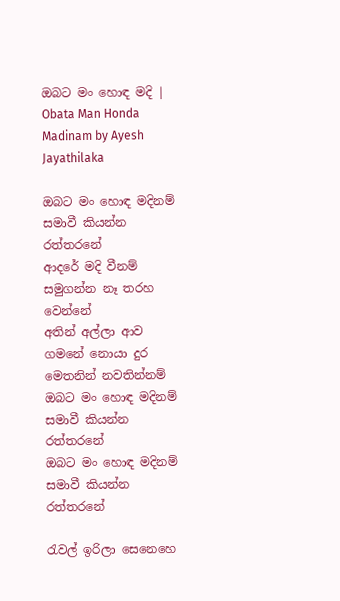ඔබට මං හොඳ මදි | Obata Man Honda Madinam by Ayesh Jayathilaka

ඔබට මං හොඳ මදිනම් සමාවී කියන්න රත්තරනේ
ආදරේ මදි වීනම් සමුගන්න නෑ තරහ වෙන්නේ
අතින් අල්ලා ආව ගමනේ නොයා දුර මෙතනින් නවතින්නම්
ඔබට මං හොඳ මදිනම් සමාවී කියන්න රත්තරනේ
ඔබට මං හොඳ මදිනම් සමාවී කියන්න රත්තරනේ

රැවල් ඉරිලා සෙනෙහෙ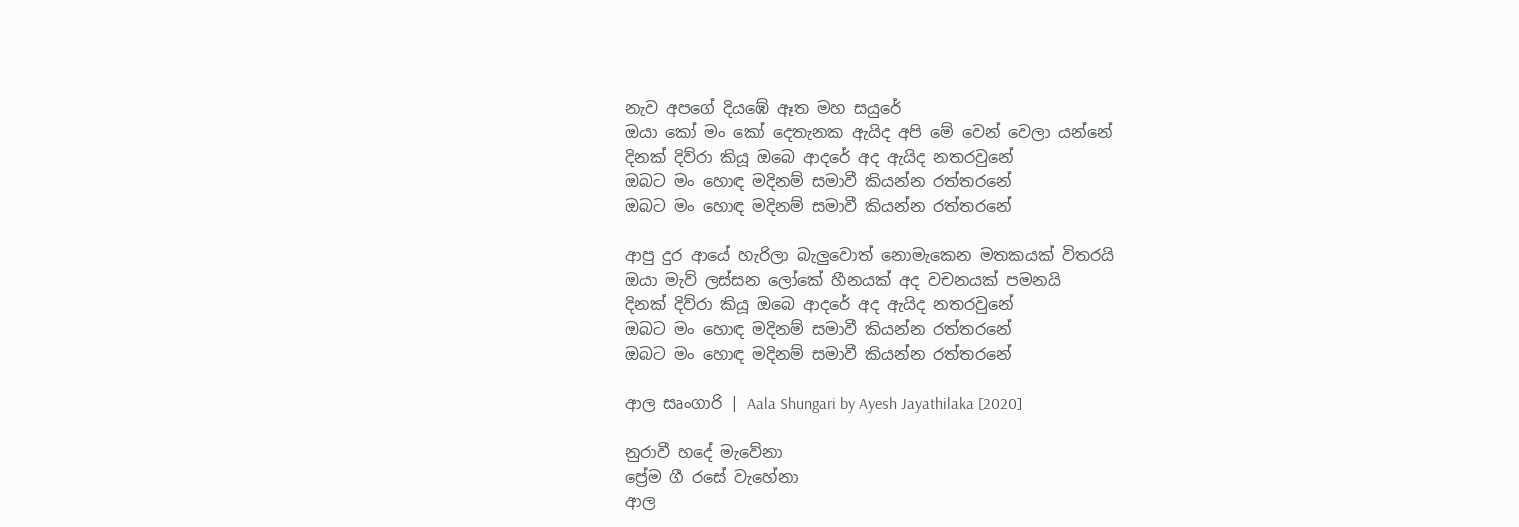නැව අපගේ දියඹේ ඈත මහ සයුරේ
ඔයා කෝ මං කෝ දෙතැනක ඇයිද අපි මේ වෙන් වෙලා යන්නේ
දිනක් දිව්රා කියූ ඔබෙ ආදරේ අද ඇයිද නතරවුනේ
ඔබට මං හොඳ මදිනම් සමාවී කියන්න රත්තරනේ
ඔබට මං හොඳ මදිනම් සමාවී කියන්න රත්තරනේ

ආපු දුර ආයේ හැරිලා බැලුවොත් නොමැකෙන මතකයක් විතරයි
ඔයා මැව් ලස්සන ලෝකේ හීනයක් අද වචනයක් පමනයි
දිනක් දිව්රා කියූ ඔබෙ ආදරේ අද ඇයිද නතරවුනේ
ඔබට මං හොඳ මදිනම් සමාවී කියන්න රත්තරනේ
ඔබට මං හොඳ මදිනම් සමාවී කියන්න රත්තරනේ

ආල සෘංගාරි | Aala Shungari by Ayesh Jayathilaka [2020]

නුරාවී හදේ මැවේනා
ප්‍රේම ගී රසේ වැහේනා
ආල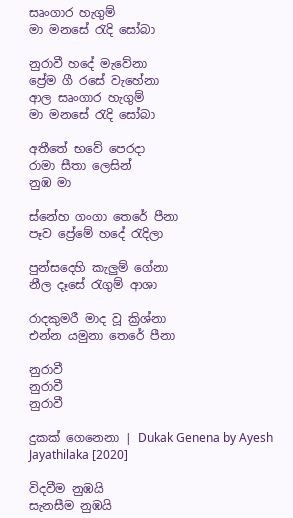සෘංගාර හැගුම්
මා මනසේ රැදි සෝබා

නුරාවී හදේ මැවේනා
ප්‍රේම ගී රසේ වැහේනා
ආල සෘංගාර හැගුම්
මා මනසේ රැදි සෝබා

අතීතේ භවේ පෙරදා
රාමා සීතා ලෙසින්
නුඹ මා

ස්නේහ ගංගා තෙරේ පීනා
පෑව ප්‍රේමේ හදේ රැදිලා

පුන්සදෙහි කැලුම් ගේනා
නීල දෑසේ රැගුම් ආශා

රාදකුමරී මාද වූ ක්‍රිශ්නා
එන්න යමුනා තෙරේ පීනා

නුරාවී
නුරාවී
නුරාවී

දුකක් ගෙනෙනා | Dukak Genena by Ayesh Jayathilaka [2020]

විදවීම නුඹයි
සැනසීම නුඹයි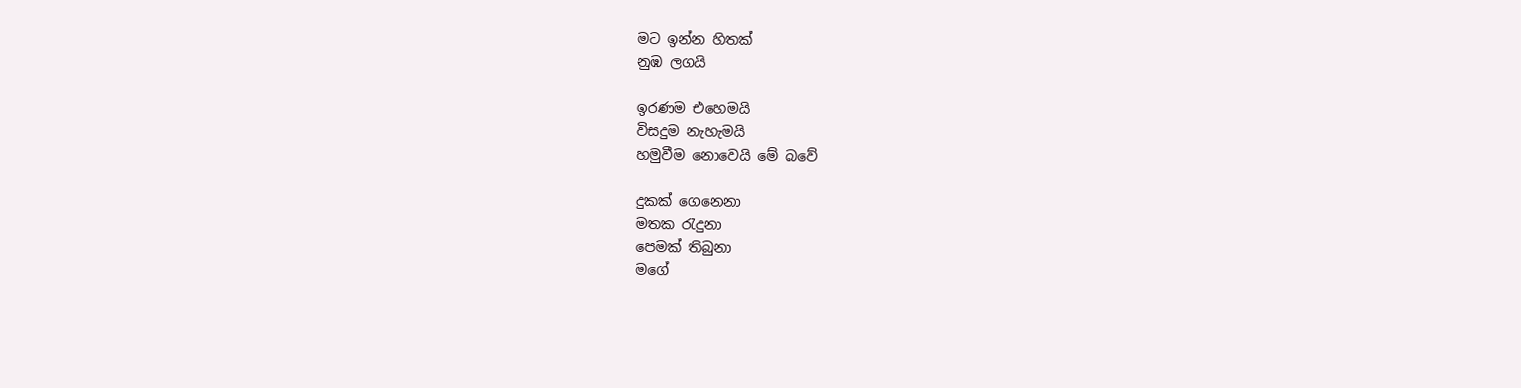මට ඉන්න හිතක්
නුඹ ලගයි

ඉරණම එහෙමයි
විසදුම නැහැමයි
හමුවීම නොවෙයි මේ බවේ

දුකක් ගෙනෙනා
මතක රැදුනා
පෙමක් තිබුනා
මගේ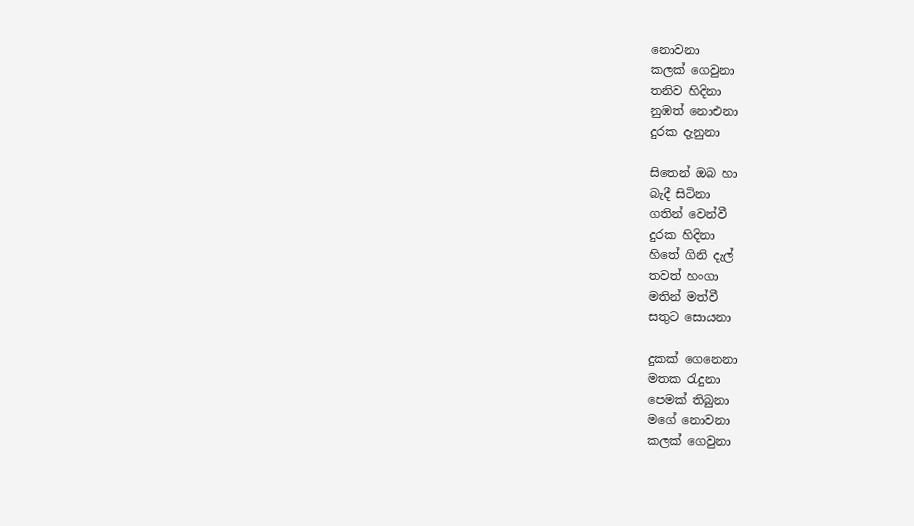නොවනා
කලක් ගෙවුනා
තනිව හිදිනා
නුඹත් නොඑනා
දුරක දැනුනා

සිතෙන් ඔබ හා
බැදී සිටිනා
ගතින් වෙන්වී
දුරක හිදිනා
හිතේ ගිනි දැල්
තවත් හංගා
මතින් මත්වී
සතුට සොයනා

දුකක් ගෙනෙනා
මතක රැදුනා
පෙමක් තිබුනා
මගේ නොවනා
කලක් ගෙවුනා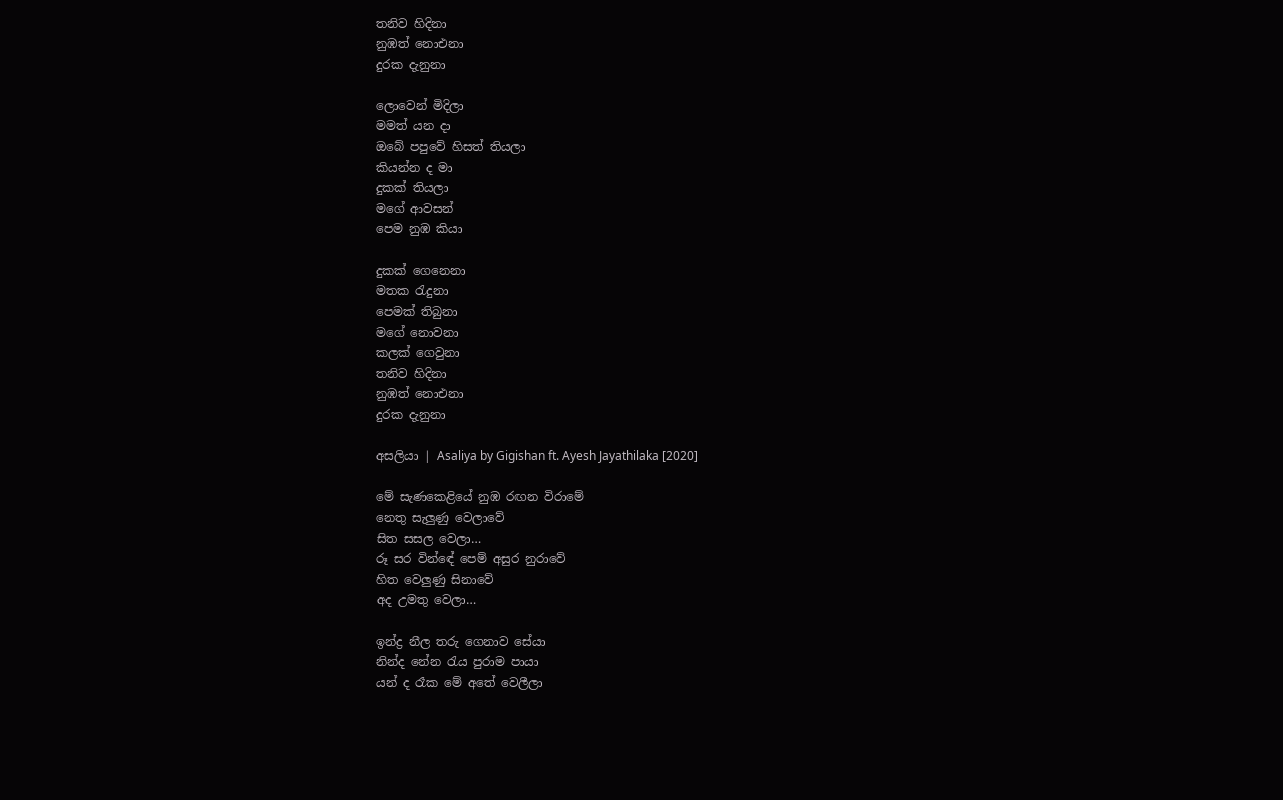තනිව හිදිනා
නුඹත් නොඑනා
දුරක දැනුනා

ලොවෙන් මිදිලා
මමත් යන දා
ඔබේ පපුවේ හිසත් තියලා
කියන්න ද මා
දුකක් තියලා
මගේ ආවසන්
පෙම නුඹ කියා

දුකක් ගෙනෙනා
මතක රැදුනා
පෙමක් තිබුනා
මගේ නොවනා
කලක් ගෙවුනා
තනිව හිදිනා
නුඹත් නොඑනා
දුරක දැනුනා

අසලියා | Asaliya by Gigishan ft. Ayesh Jayathilaka [2020]

මේ සැණකෙළියේ නුඹ රඟන විරාමේ
නෙතු සැලුණු වෙලාවේ
සිත සසල වෙලා…
රූ සර වින්ඳේ පෙම් අසුර නුරාවේ
හිත වෙලුණු සිනාවේ
අද උමතු වෙලා…

ඉන්ද්‍ර නීල තරු ගෙනාව සේයා
නින්ද නේන රැය පුරාම පායා
යන් ද රෑක මේ අතේ වෙලීලා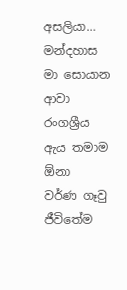අසලියා…
මන්දහාස මා සොයාන ආවා
රංගශ්‍රීය ඇය තමාම ඕනා
වර්ණ ගෑවු ජීවිතේම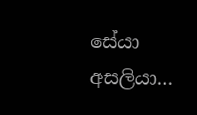සේයා
අසලියා…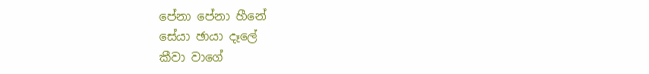පේනා පේනා හීනේ
සේයා ඡායා දෑලේ
කීවා වාගේ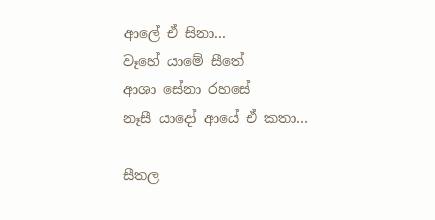ආලේ ඒ සිනා…
වෑහේ යාමේ සීතේ
ආශා සේනා රහසේ
නෑසී යාදෝ ආයේ ඒ කතා…

සීතල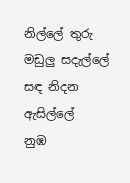නිල්ලේ තුරු මඩුලු සදැල්ලේ
සඳ නිදන ඇසිල්ලේ
නුඹ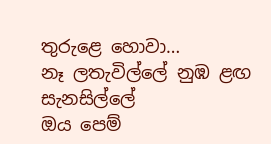තුරුළෙ හොවා…
නෑ ලතැවිල්ලේ නුඹ ළඟ සැනසිල්ලේ
ඔය පෙම්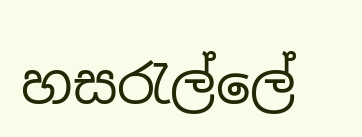හසරැල්ලේ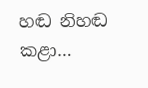හඬ නිහඬ කළා…